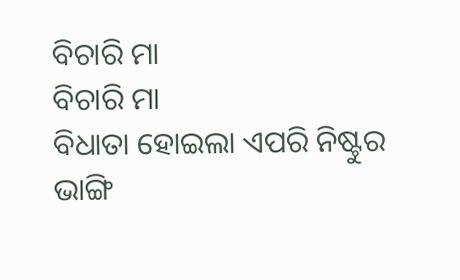ବିଚାରି ମା
ବିଚାରି ମା
ବିଧାତା ହୋଇଲା ଏପରି ନିଷ୍ଟୁର
ଭାଙ୍ଗି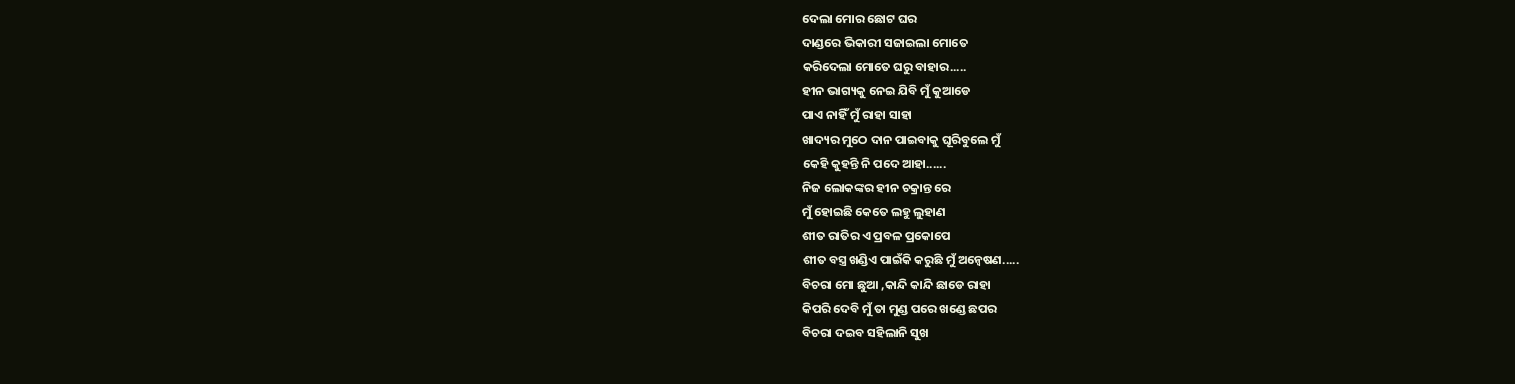ଦେଲା ମୋର ଛୋଟ ଘର
ଦାଣ୍ଡରେ ଭିକାରୀ ସଜାଇଲା ମୋତେ
କରିଦେଲା ମୋତେ ଘରୁ ବାହାର.....
ହୀନ ଭାଗ୍ୟକୁ ନେଇ ଯିବି ମୁଁ କୁଆଡେ
ପାଏ ନାହିଁ ମୁଁ ରାହା ସାହା
ଖାଦ୍ୟର ମୁଠେ ଦାନ ପାଇବାକୁ ଘୂରିବୁଲେ ମୁଁ
କେହି କୁହନ୍ତି ନି ପଦେ ଆହା......
ନିଜ ଲୋକଙ୍କର ହୀନ ଚକ୍ରାନ୍ତ ରେ
ମୁଁ ହୋଇଛି କେତେ ଲହୁ ଲୁହାଣ
ଶୀତ ରାତିର ଏ ପ୍ରବଳ ପ୍ରକୋପେ
ଶୀତ ବସ୍ତ୍ର ଖଣ୍ଡିଏ ପାଇଁକି କରୁଛି ମୁଁ ଅନ୍ୱେଷଣ.....
ବିଚରା ମୋ ଛୁଆ ,କାନ୍ଦି କାନ୍ଦି ଛାଡେ ରାହା
କିପରି ଦେବି ମୁଁ ତା ମୁଣ୍ଡ ପରେ ଖଣ୍ଡେ ଛପର
ବିଚରା ଦଇବ ସହିଲାନି ସୁଖ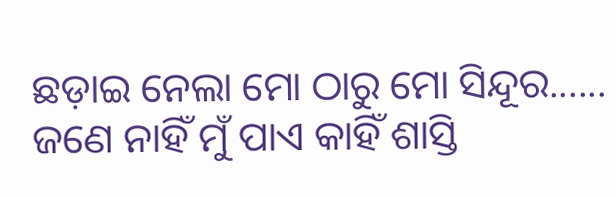ଛଡ଼ାଇ ନେଲା ମୋ ଠାରୁ ମୋ ସିନ୍ଦୂର......
ଜଣେ ନାହିଁ ମୁଁ ପାଏ କାହିଁ ଶାସ୍ତି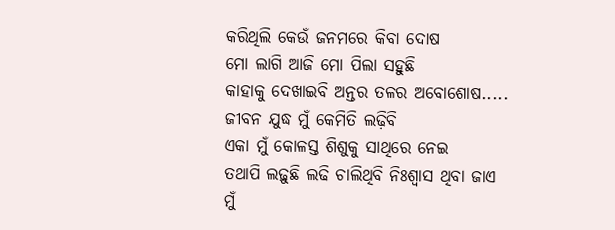କରିଥିଲି କେଉଁ ଜନମରେ କିବା ଦୋଷ
ମୋ ଲାଗି ଆଜି ମୋ ପିଲା ସହୁଛି
କାହାକୁ ଦେଖାଇବି ଅନ୍ତର ତଳର ଅବୋଶୋଷ.....
ଜୀବନ ଯୁଦ୍ଧ ମୁଁ କେମିତି ଲଢ଼ିବି
ଏକା ମୁଁ କୋଳସ୍ତ ଶିଶୁକୁ ସାଥିରେ ନେଇ
ତଥାପି ଲଢ଼ୁଛି ଲଢି ଚାଲିଥିବି ନିଃଶ୍ୱାସ ଥିବା ଜାଏ
ମୁଁ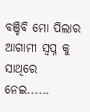ବଞ୍ଚିବି ମୋ ପିଲାର ଆଗାମୀ ସ୍ବପ୍ନ କୁ ସାଥିରେ ନେଇ......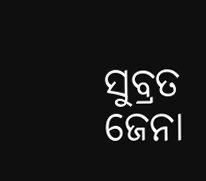ସୁବ୍ରତ ଜେନା